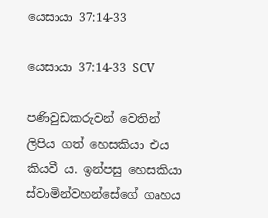යෙසායා 37:14-33

යෙසායා 37:14-33 SCV

පණිවුඩකරුවන් වෙතින් ලිපිය ගත් හෙසකියා එය කියවී ය. ඉන්පසු හෙසකියා ස්වාමින්වහන්සේගේ ගෘහය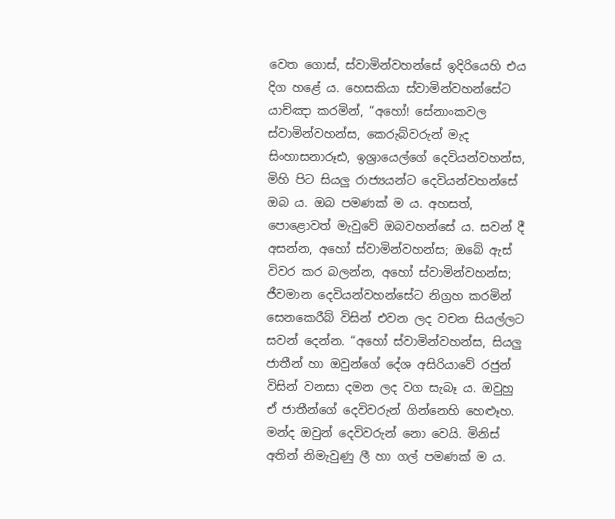වෙත ගොස්, ස්වාමින්වහන්සේ ඉදිරියෙහි එය දිග හළේ ය. හෙසකියා ස්වාමින්වහන්සේට යාච්ඤා කරමින්, “අහෝ! සේනාංකවල ස්වාමින්වහන්ස, කෙරුබ්වරුන් මැද සිංහාසනාරූඪ, ඉශ්‍රායෙල්ගේ දෙවියන්වහන්ස, මිහි පිට සියලු රාජ්‍යයන්ට දෙවියන්වහන්සේ ඔබ ය. ඔබ පමණක් ම ය. අහසත්, පොළොවත් මැවුවේ ඔබවහන්සේ ය. සවන් දී අසන්න, අහෝ ස්වාමින්වහන්ස; ඔබේ ඇස් විවර කර බලන්න, අහෝ ස්වාමින්වහන්ස; ජීවමාන දෙවියන්වහන්සේට නිග්‍රහ කරමින් සෙනකෙරීබ් විසින් එවන ලද වචන සියල්ලට සවන් දෙන්න. “අහෝ ස්වාමින්වහන්ස, සියලු ජාතීන් හා ඔවුන්ගේ දේශ අසිරියාවේ රජුන් විසින් වනසා දමන ලද වග සැබෑ ය. ඔවුහු ඒ ජාතීන්ගේ දෙවිවරුන් ගින්නෙහි හෙළුෑහ. මන්ද ඔවුන් දෙවිවරුන් නො වෙයි. මිනිස් අතින් නිමැවුණු ලී හා ගල් පමණක් ම ය.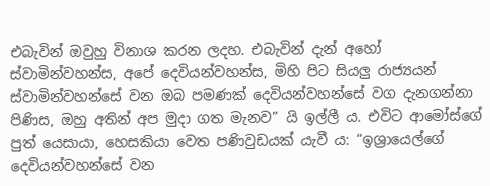එබැවින් ඔවුහු විනාශ කරන ලදහ. එබැවින් දැන් අහෝ ස්වාමින්වහන්ස, අපේ දෙවියන්වහන්ස, මිහි පිට සියලු රාජ්‍යයන් ස්වාමින්වහන්සේ වන ඔබ පමණක් දෙවියන්වහන්සේ වග දැනගන්නා පිණිස, ඔහු අතින් අප මුදා ගත මැනව” යි ඉල්ලී ය. එවිට ආමෝස්ගේ පුත් යෙසායා, හෙසකියා වෙත පණිවුඩයක් යැවී ය: “ඉශ්‍රායෙල්ගේ දෙවියන්වහන්සේ වන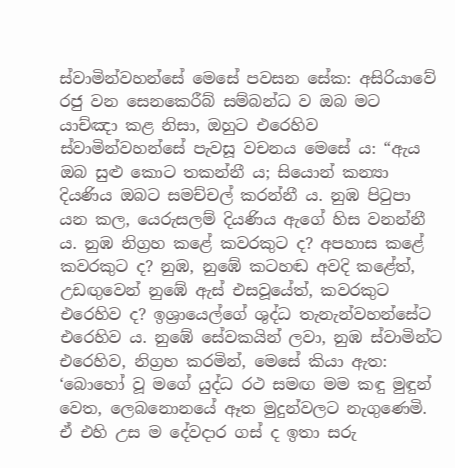ස්වාමින්වහන්සේ මෙසේ පවසන සේක: අසිරියාවේ රජු වන සෙනකෙරීබ් සම්බන්ධ ව ඔබ මට යාච්ඤා කළ නිසා, ඔහුට එරෙහිව ස්වාමින්වහන්සේ පැවසූ වචනය මෙසේ ය: “ඇය ඔබ සුළු කොට තකන්නී ය; සියොන් කන්‍යා දියණිය ඔබට සමච්චල් කරන්නී ය. නුඹ පිටුපා යන කල, යෙරුසලම් දියණිය ඇගේ හිස වනන්නී ය. නුඹ නිග්‍රහ කළේ කවරකුට ද? අපහාස කළේ කවරකුට ද? නුඹ, නුඹේ කටහඬ අවදි කළේත්, උඩඟුවෙන් නුඹේ ඇස් එසවූයේත්, කවරකුට එරෙහිව ද? ඉශ්‍රායෙල්ගේ ශුද්ධ තැනැන්වහන්සේට එරෙහිව ය. නුඹේ සේවකයින් ලවා, නුඹ ස්වාමින්ට එරෙහිව, නිග්‍රහ කරමින්, මෙසේ කියා ඇත: ‘බොහෝ වූ මගේ යුද්ධ රථ සමඟ මම කඳු මුඳුන් වෙත, ලෙබනොනයේ ඈත මුදුන්වලට නැගුණෙමි. ඒ එහි උස ම දේවදාර ගස් ද ඉතා සරු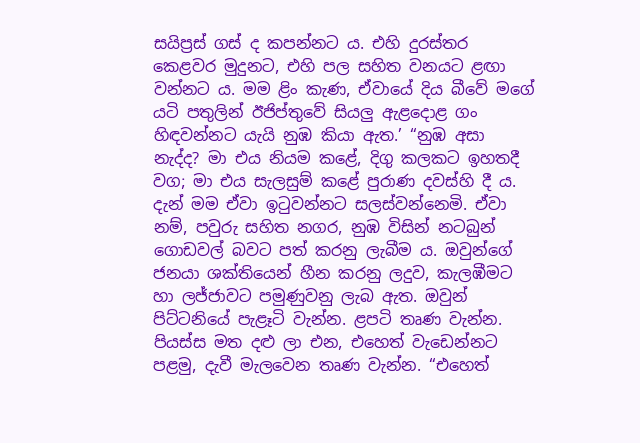සයිප්‍රස් ගස් ද කපන්නට ය. එහි දුරස්තර කෙළවර මුදුනට, එහි පල සහිත වනයට ළඟා වන්නට ය. මම ළිං කැණ, ඒවායේ දිය බීවේ මගේ යටි පතුලින් ඊජිප්තුවේ සියලු ඇළදොළ ගං හිඳවන්නට යැයි නුඹ කියා ඇත.’ “නුඹ අසා නැද්ද? මා එය නියම කළේ, දිගු කලකට ඉහතදී වග; මා එය සැලසුම් කළේ පුරාණ දවස්හි දී ය. දැන් මම ඒවා ඉටුවන්නට සලස්වන්නෙමි. ඒවා නම්, පවුරු සහිත නගර, නුඹ විසින් නටබුන් ගොඩවල් බවට පත් කරනු ලැබීම ය. ඔවුන්ගේ ජනයා ශක්තියෙන් හීන කරනු ලදුව, කැලඹීමට හා ලජ්ජාවට පමුණුවනු ලැබ ඇත. ඔවුන් පිට්ටනියේ පැළෑටි වැන්න. ළපටි තෘණ වැන්න. පියස්ස මත දළු ලා එන, එහෙත් වැඩෙන්නට පළමු, දැවී මැලවෙන තෘණ වැන්න. “එහෙත්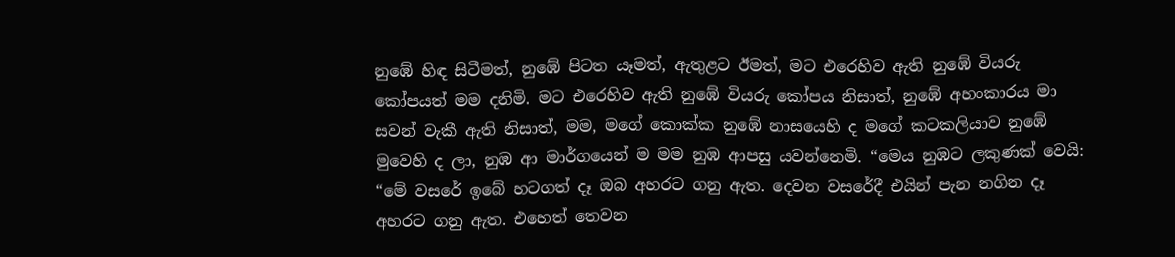නුඹේ හිඳ සිටීමත්, නුඹේ පිටත යෑමත්, ඇතුළට ඊමත්, මට එරෙහිව ඇති නුඹේ වියරු කෝපයත් මම දනිමි. මට එරෙහිව ඇති නුඹේ වියරු කෝපය නිසාත්, නුඹේ අහංකාරය මා සවන් වැකී ඇති නිසාත්, මම, මගේ කොක්ක නුඹේ නාසයෙහි ද මගේ කටකලියාව නුඹේ මුවෙහි ද ලා, නුඹ ආ මාර්ගයෙන් ම මම නුඹ ආපසු යවන්නෙමි. “මෙය නුඹට ලකුණක් වෙයි: “මේ වසරේ ඉබේ හටගත් දෑ ඔබ අහරට ගනු ඇත. දෙවන වසරේදී එයින් පැන නගින දෑ අහරට ගනු ඇත. එහෙත් තෙවන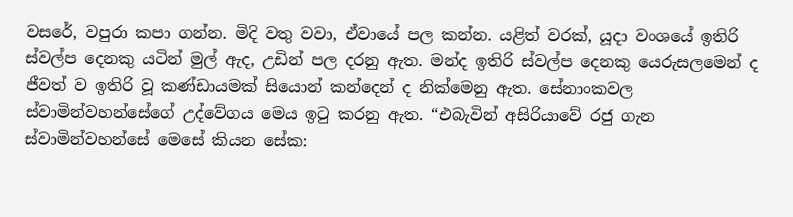වසරේ, වපුරා කපා ගන්න. මිදි වතු වවා, ඒවායේ පල කන්න. යළිත් වරක්, යූදා වංශයේ ඉතිරි ස්වල්ප දෙනකු යටින් මුල් ඇද, උඩින් පල දරනු ඇත. මන්ද ඉතිරි ස්වල්ප දෙනකු යෙරුසලමෙන් ද ජීවත් ව ඉතිරි වූ කණ්ඩායමක් සියොන් කන්දෙන් ද නික්මෙනු ඇත. සේනාංකවල ස්වාමින්වහන්සේගේ උද්වේගය මෙය ඉටු කරනු ඇත. “එබැවින් අසිරියාවේ රජු ගැන ස්වාමින්වහන්සේ මෙසේ කියන සේක: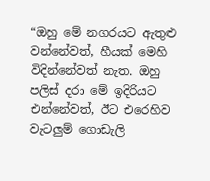“ඔහු මේ නගරයට ඇතුළු වන්නේවත්, හීයක් මෙහි විදින්නේවත් නැත. ඔහු පලිස් දරා මේ ඉදිරියට එන්නේවත්, ඊට එරෙහිව වැටලුම් ගොඩැලි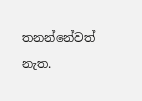තනන්නේවත් නැත.